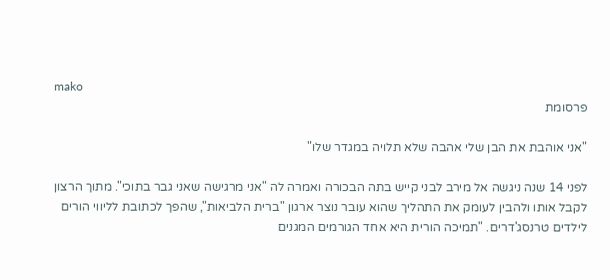mako
פרסומת

"אני אוהבת את הבן שלי אהבה שלא תלויה במגדר שלו"

לפני 14 שנה ניגשה אל מירב לבני קייש בתה הבכורה ואמרה לה "אני מרגישה שאני גבר בתוכי". מתוך הרצון לקבל אותו ולהבין לעומק את התהליך שהוא עובר נוצר ארגון "ברית הלביאות", שהפך לכתובת לליווי הורים לילדים טרנסג'דרים. "תמיכה הורית היא אחד הגורמים המגנים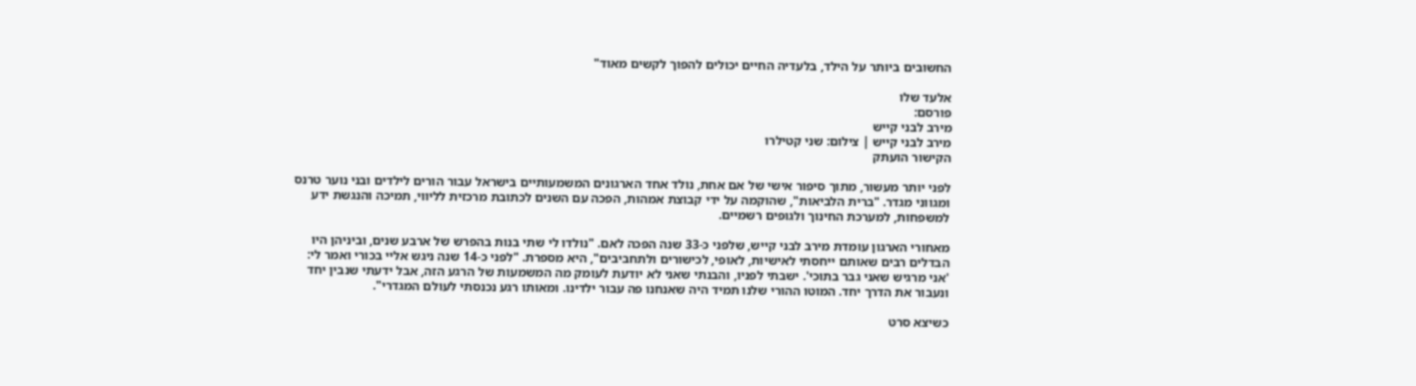החשובים ביותר על הילד, בלעדיה החיים יכולים להפוך לקשים מאוד"

אלעד שלו
פורסם:
מירב לבני קייש
מירב לבני קייש | צילום: שני קטילרו
הקישור הועתק

לפני יותר מעשור, מתוך סיפור אישי של אם אחת, נולד אחד הארגונים המשמעותיים בישראל עבור הורים לילדים ובני נוער טרנס ומגווני מגדר. "ברית הלביאות", שהוקמה על ידי קבוצת אמהות, הפכה עם השנים לכתובת מרכזית לליווי, תמיכה והנגשת ידע למשפחות, למערכת החינוך ולגופים רשמיים.

מאחורי הארגון עומדת מירב לבני קייש, שלפני כ-33 שנה הפכה לאם. "נולדו לי שתי בנות בהפרש של ארבע שנים, וביניהן היו הבדלים רבים שאותם ייחסתי לאישיות, לאופי, לכישורים ולתחביבים", היא מספרת. "לפני כ-14 שנה ניגש אליי בכורי ואמר לי: 'אני מרגיש שאני גבר בתוכי'. ישבתי לפניו, והבנתי שאני לא יודעת לעומק מה המשמעות של הרגע הזה, אבל ידעתי שנבין יחד ונעבור את הדרך יחד. המוטו ההורי שלנו תמיד היה שאנחנו פה עבור ילדינו. ומאותו רגע נכנסתי לעולם המגדרי".

כשיצא סרט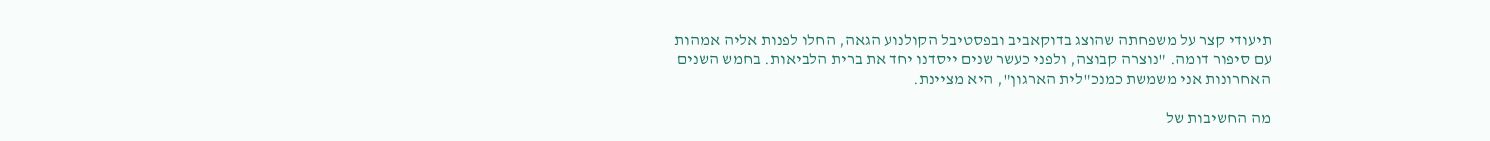תיעודי קצר על משפחתה שהוצג בדוקאביב ובפסטיבל הקולנוע הגאה, החלו לפנות אליה אמהות עם סיפור דומה. "נוצרה קבוצה, ולפני כעשר שנים ייסדנו יחד את ברית הלביאות. בחמש השנים האחרונות אני משמשת כמנכ"לית הארגון", היא מציינת.

מה החשיבות של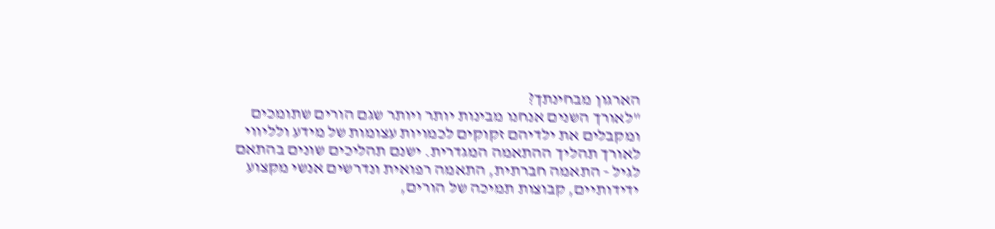הארגון מבחינתך?
"לאורך השנים אנחנו מבינות יותר ויותר שגם הורים שתומכים ומקבלים את ילדיהם זקוקים לכמויות עצומות של מידע ולליווי לאורך תהליך ההתאמה המגדרית. ישנם תהליכים שונים בהתאם לגיל - התאמה חברתית, התאמה רפואית ונדרשים אנשי מקצוע ידידותיים, קבוצות תמיכה של הורים,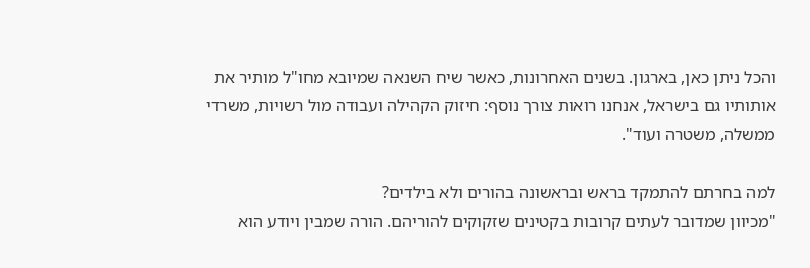והכל ניתן כאן, בארגון. בשנים האחרונות, כאשר שיח השנאה שמיובא מחו"ל מותיר את אותותיו גם בישראל, אנחנו רואות צורך נוסף: חיזוק הקהילה ועבודה מול רשויות, משרדי ממשלה, משטרה ועוד".

למה בחרתם להתמקד בראש ובראשונה בהורים ולא בילדים?
"מכיוון שמדובר לעתים קרובות בקטינים שזקוקים להוריהם. הורה שמבין ויודע הוא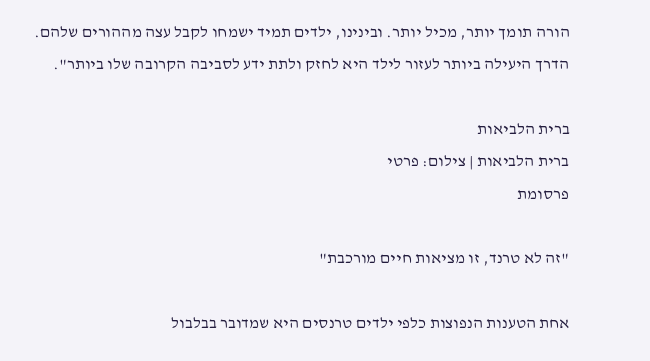הורה תומך יותר, מכיל יותר. ובינינו, ילדים תמיד ישמחו לקבל עצה מההורים שלהם. הדרך היעילה ביותר לעזור לילד היא לחזק ולתת ידע לסביבה הקרובה שלו ביותר".

ברית הלביאות
ברית הלביאות | צילום: פרטי
פרסומת

"זה לא טרנד, זו מציאות חיים מורכבת"

אחת הטענות הנפוצות כלפי ילדים טרנסים היא שמדובר בבלבול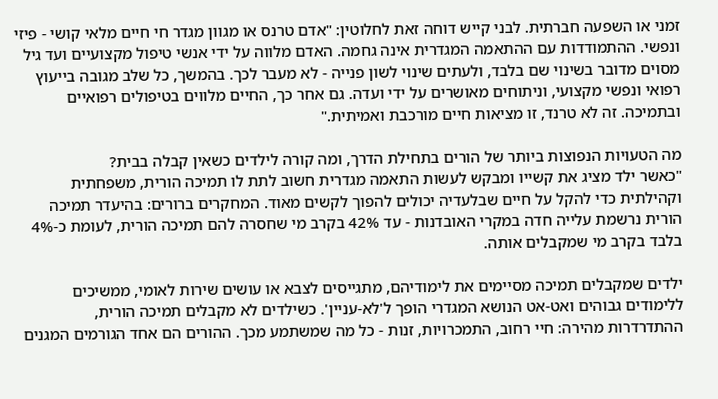זמני או השפעה חברתית. לבני קייש דוחה זאת לחלוטין: "אדם טרנס או מגוון מגדר חי חיים מלאי קושי - פיזי ונפשי. ההתמודדות עם ההתאמה המגדרית אינה גחמה. האדם מלווה על ידי אנשי טיפול מקצועיים ועד גיל מסוים מדובר בשינוי שם בלבד, ולעתים שינוי לשון פנייה - לא מעבר לכך. בהמשך, כל שלב מגובה בייעוץ רפואי ונפשי מקצועי, וניתוחים מאושרים על ידי ועדה. גם אחר כך, החיים מלווים בטיפולים רפואיים ובתמיכה. זה לא טרנד, זו מציאות חיים מורכבת ואמיתית."

מה הטעויות הנפוצות ביותר של הורים בתחילת הדרך, ומה קורה לילדים כשאין קבלה בבית?
"כאשר ילד מציג את קשייו ומבקש לעשות התאמה מגדרית חשוב לתת לו תמיכה הורית, משפחתית וקהילתית כדי להקל על חיים שבלעדיה יכולים להפוך לקשים מאוד. המחקרים ברורים: בהיעדר תמיכה הורית נרשמת עלייה חדה במקרי האובדנות - עד 42% בקרב מי שחסרה להם תמיכה הורית, לעומת כ-4% בלבד בקרב מי שמקבלים אותה.

ילדים שמקבלים תמיכה מסיימים את לימודיהם, מתגייסים לצבא או עושים שירות לאומי, ממשיכים ללימודים גבוהים ואט-אט הנושא המגדרי הופך ל'לא-עניין'. כשילדים לא מקבלים תמיכה הורית, ההתדרדרות מהירה: חיי רחוב, התמכרויות, זנות - כל מה שמשתמע מכך. ההורים הם אחד הגורמים המגנים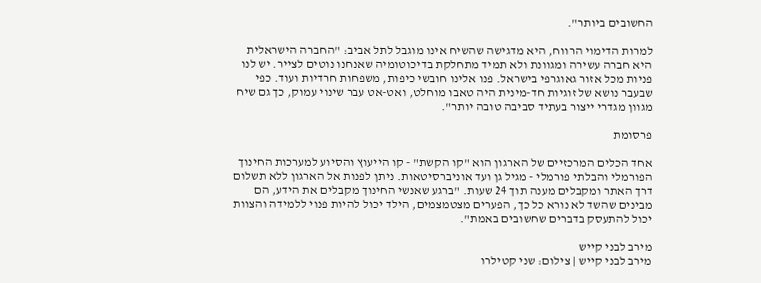החשובים ביותר".

למרות הדימוי הרווח, היא מדגישה שהשיח אינו מוגבל לתל אביב: "החברה הישראלית היא חברה עשירה ומגוונת ולא תמיד מתחלקת בדיכוטומיה שאנחנו נוטים לצייר. יש לנו פניות מכל אזור גאוגרפי בישראל. פנו אלינו חובשי כיפות, משפחות חרדיות ועוד. כפי שבעבר נושא של זוגיות חד-מינית היה טאבו מוחלט, ואט-אט עבר שינוי עמוק, כך גם שיח מגוון מגדרי ייצור בעתיד סביבה טובה יותר".

פרסומת

אחד הכלים המרכזיים של הארגון הוא "קו הקשת" - קו הייעוץ והסיוע למערכות החינוך הפורמלי והבלתי פורמלי - מגיל גן ועד אוניברסיטאות. ניתן לפנות אל הארגון ללא תשלום דרך האתר ומקבלים מענה תוך 24 שעות. "ברגע שאנשי החינוך מקבלים את הידע, הם מבינים שהשד לא נורא כל כך, הפערים מצטמצמים, הילד יכול להיות פנוי ללמידה והצוות יכול להתעסק בדברים שחשובים באמת".

מירב לבני קייש
מירב לבני קייש | צילום: שני קטילרו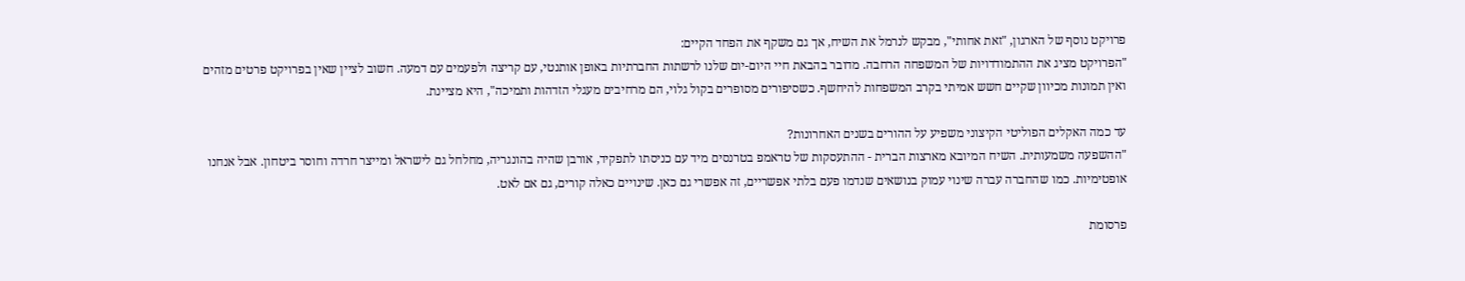פרויקט נוסף של הארגון, "זאת אחותי", מבקש לנרמל את השיח, אך גם משקף את הפחד הקיים:
"הפרויקט מציג את ההתמודדויות של המשפחה הרחבה. מדובר בהבאת חיי היום-יום שלנו לרשתות החברתיות באופן אותנטי, עם קריצה ולפעמים עם דמעה. חשוב לציין שאין בפרויקט פרטים מזהים ואין תמונות מכיוון שקיים חשש אמיתי בקרב המשפחות להיחשף. כשסיפורים מסופרים בקול גלוי, הם מרחיבים מעגלי הזדהות ותמיכה", היא מציינת.

עד כמה האקלים הפוליטי הקיצוני משפיע על ההורים בשנים האחרונות?
"ההשפעה משמעותית. השיח המיובא מארצות הברית - ההתעסקות של טראמפ בטרנסים מיד עם כניסתו לתפקיד, אורבן שהיה בהונגריה, מחלחל גם לישראל ומייצר חרדה וחוסר ביטחון. אבל אנחנו אופטימיות. כמו שהחברה עברה שינוי עמוק בנושאים שנדמו פעם בלתי אפשריים, זה אפשרי גם כאן. שינויים כאלה קורים, גם אם לאט.

פרסומת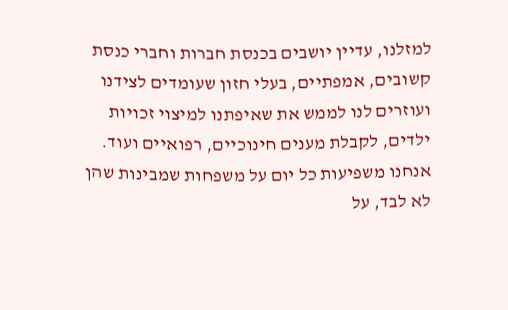למזלנו, עדיין יושבים בכנסת חברות וחברי כנסת קשובים, אמפתיים, בעלי חזון שעומדים לצידנו ועוזרים לנו לממש את שאיפתנו למיצוי זכויות ילדים, לקבלת מענים חינוכיים, רפואיים ועוד. אנחנו משפיעות כל יום על משפחות שמבינות שהן לא לבד, על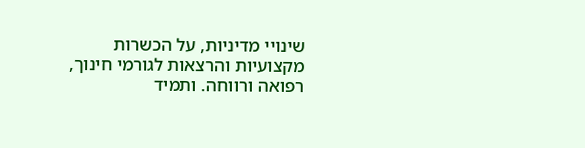שינויי מדיניות, על הכשרות מקצועיות והרצאות לגורמי חינוך, רפואה ורווחה. ותמיד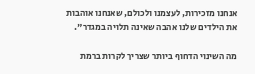אנחנו מזכירות, לעצמנו ולכולם, שאנחנו אוהבות את הילדים שלנו אהבה שאינה תלויה במגדר".

מה השינוי הדחוף ביותר שצריך לקרות ברמת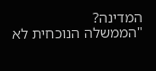המדינה?
"הממשלה הנוכחית לא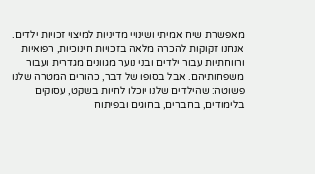מאפשרת שיח אמיתי ושינויי מדיניות למיצוי זכויות ילדים. אנחנו זקוקות להכרה מלאה בזכויות חינוכיות, רפואיות ורווחתיות עבור ילדים ובני נוער מגוונים מגדרית ועבור משפחותיהם. אבל בסופו של דבר, כהורים המטרה שלנו פשוטה: שהילדים שלנו יוכלו לחיות בשקט, עסוקים בלימודים, בחברים, בחוגים ובפיתוח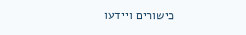כישורים ויידעו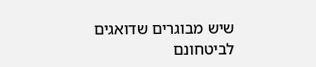שיש מבוגרים שדואגים לביטחונם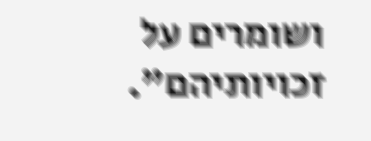ושומרים על זכויותיהם".